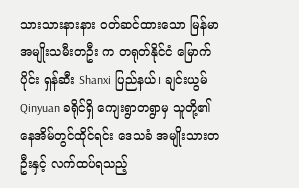သားသားနားနား ဝတ်ဆင်ထားသော မြန်မာအမျိုးသမီးတဦး က တရုတ်နိုင်ငံ မြောက်ပိုင်း ရှန်ဆီး Shanxi ပြည်နယ်၊ ချင်းယွမ် Qinyuan ခရိုင်ရှိ ကျေးရွာတရွာမှ သူတို့၏ နေအိမ်တွင်ထိုင်ရင်း ဒေသခံ အမျိုးသားတဦးနှင့် လက်ထပ်ရသည့်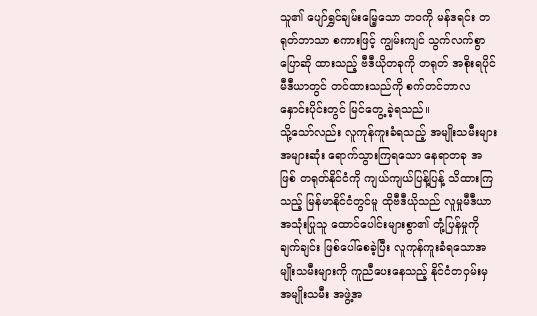သူ၏ ပျော်ရွှင်ချမ်းမြေ့သော ဘဝကို မန်ဒရင်း တရုတ်ဘာသာ စကားဖြင့် ကျွမ်းကျင် သွက်လက်စွာ ပြောဆို ထားသည့် ဗီဒီယိုတခုကို တရုတ် အစိုးရပိုင် မီဒီယာတွင် တင်ထားသည်ကို စက်တင်ဘာလနှောင်းပိုင်းတွင် မြင်တွေ့ ခဲ့ရသည်။
သို့သော်လည်း လူကုန်ကူးခံရသည့် အမျိုးသမီးများ အများဆုံး ရောက်သွားကြရသော နေရာတခု အဖြစ် တရုတ်နိုင်ငံကို ကျယ်ကျယ်ပြန့်ပြန့် သိထားကြသည့် မြန်မာနိုင်ငံတွင်မူ ထိုဗီဒီယိုသည် လူမှုမီဒီယာ အသုံးပြုသူ ထောင်ပေါင်းများစွာ၏ တုံ့ပြန်မှုကို ချက်ချင်း ဖြစ်ပေါ်စေခဲ့ပြီး လူကုန်ကူးခံရသောအမျိုးသမီးများကို ကူညီပေးနေသည့် နိုင်ငံတဝှမ်းမှ အမျိုးသမီး အဖွဲ့အ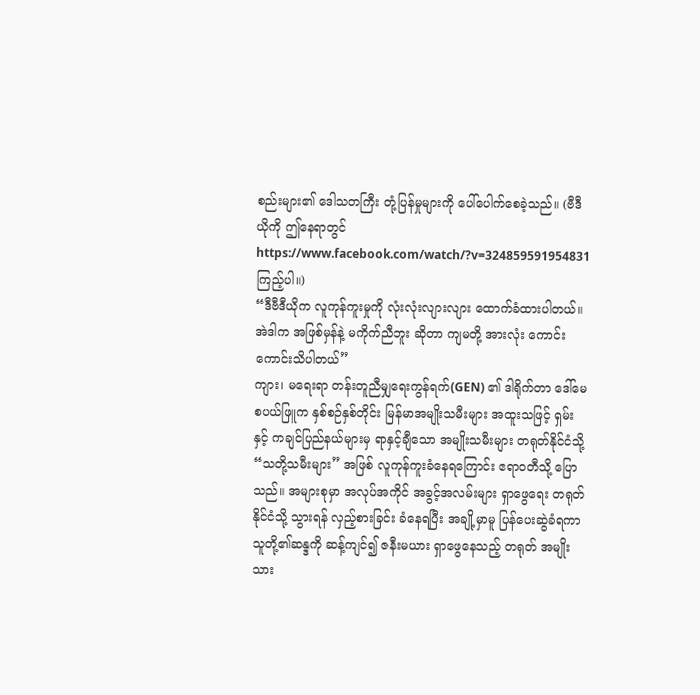စည်းများ၏ ဒေါသတကြီး တုံ့ပြန်မှုများကို ပေါ်ပေါက်စေခဲ့သည်။ (ဗီဒီယိုကို ဤနေရာတွင် https://www.facebook.com/watch/?v=324859591954831 ကြည့်ပါ။)
“ဒီဗီဒီယိုက လူကုန်ကူးမှုကို လုံးလုံးလျားလျား ထောက်ခံထားပါတယ်။ အဲဒါက အဖြစ်မှန်နဲ့ မကိုက်ညီဘူး ဆိုတာ ကျမတို့ အားလုံး ကောင်းကောင်းသိပါတယ်”
ကျား၊ မရေးရာ တန်းတူညီမျှရေးကွန်ရက်(GEN) ၏ ဒါရိုက်တာ ဒေါ်မေစပယ်ဖြူက နှစ်စဉ်နှစ်တိုင်း မြန်မာအမျိုးသမီးများ အထူးသဖြင့် ရှမ်းနှင့် ကချင်ပြည်နယ်များမှ ရာနှင့်ချီသော အမျိုးသမီးများ တရုတ်နိုင်ငံသို့ “သတို့သမီးများ” အဖြစ် လူကုန်ကူးခံနေရကြောင်း ဧရာဝတီသို့ ပြောသည်။ အများစုမှာ အလုပ်အကိုင် အခွင့်အလမ်းများ ရှာဖွေရေး တရုတ်နိုင်ငံသို့ သွားရန် လှည့်စားခြင်း ခံနေရပြီး အချို့မှာမူ ပြန်ပေးဆွဲခံရကာ သူတို့၏ဆန္ဒကို ဆန့်ကျင်၍ ဇနီးမယား ရှာဖွေနေသည့် တရုတ် အမျိုး သား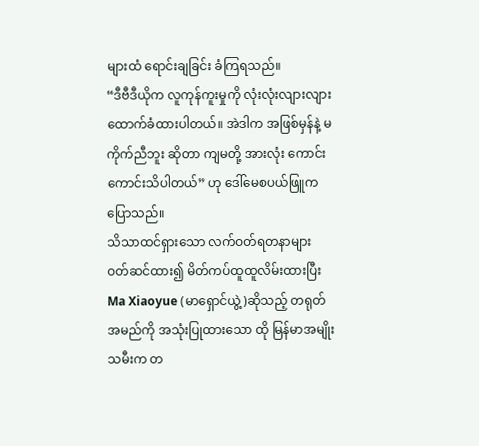များထံ ရောင်းချခြင်း ခံကြရသည်။
“ဒီဗီဒီယိုက လူကုန်ကူးမှုကို လုံးလုံးလျားလျား ထောက်ခံထားပါတယ်။ အဲဒါက အဖြစ်မှန်နဲ့ မကိုက်ညီဘူး ဆိုတာ ကျမတို့ အားလုံး ကောင်းကောင်းသိပါတယ်” ဟု ဒေါ်မေစပယ်ဖြူက ပြောသည်။
သိသာထင်ရှားသော လက်ဝတ်ရတနာများ ဝတ်ဆင်ထား၍ မိတ်ကပ်ထူထူလိမ်းထားပြီး Ma Xiaoyue (မာရှောင်ယွဲ့)ဆိုသည့် တရုတ်အမည်ကို အသုံးပြုထားသော ထို မြန်မာအမျိုးသမီးက တ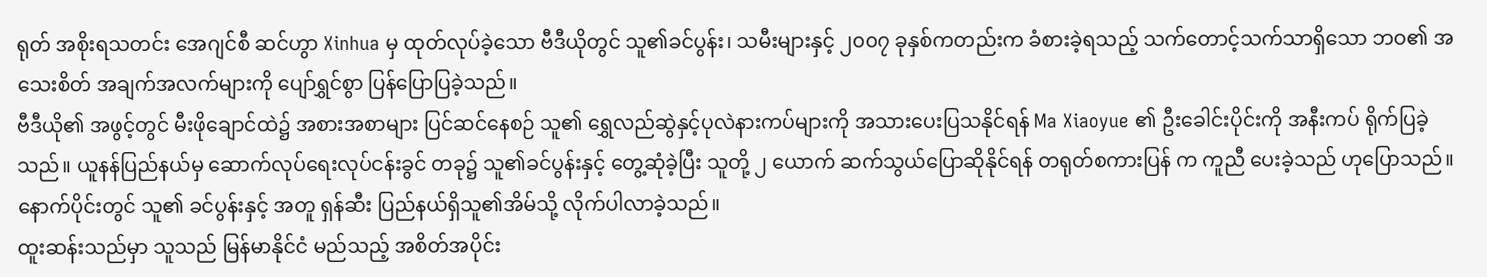ရုတ် အစိုးရသတင်း အေဂျင်စီ ဆင်ဟွာ Xinhua မှ ထုတ်လုပ်ခဲ့သော ဗီဒီယိုတွင် သူ၏ခင်ပွန်း၊ သမီးများနှင့် ၂၀၀၇ ခုနှစ်ကတည်းက ခံစားခဲ့ရသည့် သက်တောင့်သက်သာရှိသော ဘဝ၏ အသေးစိတ် အချက်အလက်များကို ပျော်ရွှင်စွာ ပြန်ပြောပြခဲ့သည်။
ဗီဒီယို၏ အဖွင့်တွင် မီးဖိုချောင်ထဲ၌ အစားအစာများ ပြင်ဆင်နေစဉ် သူ၏ ရွှေလည်ဆွဲနှင့်ပုလဲနားကပ်များကို အသားပေးပြသနိုင်ရန် Ma Xiaoyue ၏ ဦးခေါင်းပိုင်းကို အနီးကပ် ရိုက်ပြခဲ့သည်။ ယူနန်ပြည်နယ်မှ ဆောက်လုပ်ရေးလုပ်ငန်းခွင် တခု၌ သူ၏ခင်ပွန်းနှင့် တွေ့ဆုံခဲ့ပြီး သူတို့ ၂ ယောက် ဆက်သွယ်ပြောဆိုနိုင်ရန် တရုတ်စကားပြန် က ကူညီ ပေးခဲ့သည် ဟုပြောသည်။ နောက်ပိုင်းတွင် သူ၏ ခင်ပွန်းနှင့် အတူ ရှန်ဆီး ပြည်နယ်ရှိသူ၏အိမ်သို့ လိုက်ပါလာခဲ့သည်။
ထူးဆန်းသည်မှာ သူသည် မြန်မာနိုင်ငံ မည်သည့် အစိတ်အပိုင်း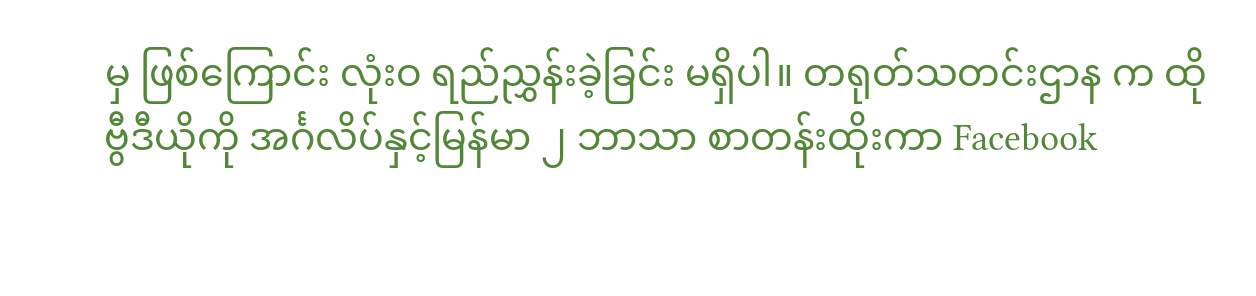မှ ဖြစ်ကြောင်း လုံးဝ ရည်ညွှန်းခဲ့ခြင်း မရှိပါ။ တရုတ်သတင်းဌာန က ထိုဗွီဒီယိုကို အင်္ဂလိပ်နှင့်မြန်မာ ၂ ဘာသာ စာတန်းထိုးကာ Facebook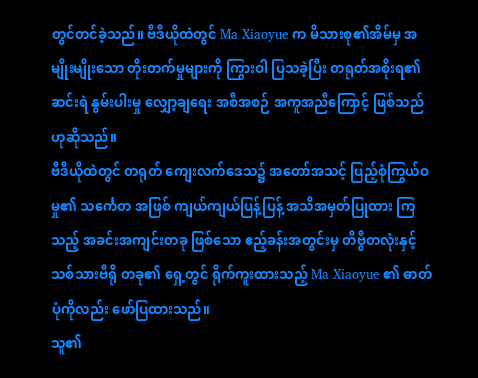တွင်တင်ခဲ့သည်။ ဗီဒီယိုထဲတွင် Ma Xiaoyue က မိသားစု၏အိမ်မှ အမျိုးမျိုးသော တိုးတက်မှုများကို ကြွားဝါ ပြသခဲ့ပြီး တရုတ်အစိုးရ၏ ဆင်းရဲ နွမ်းပါးမှု လျှော့ချရေး အစီအစဉ် အကူအညီကြောင့် ဖြစ်သည်ဟုဆိုသည်။
ဗီဒီယိုထဲတွင် တရုတ် ကျေးလက်ဒေသ၌ အတော်အသင့် ပြည့်စုံကြွယ်ဝမှု၏ သင်္ကေတ အဖြစ် ကျယ်ကျယ်ပြန့်ပြန့် အသိအမှတ်ပြုထား ကြသည့် အခင်းအကျင်းတခု ဖြစ်သော ဧည့်ခန်းအတွင်းမှ တီဗွီတလုံးနှင့် သစ်သားဗီရို တခု၏ ရှေ့တွင် ရိုက်ကူးထားသည့် Ma Xiaoyue ၏ ဓာတ်ပုံကိုလည်း ဖော်ပြထားသည်။
သူ၏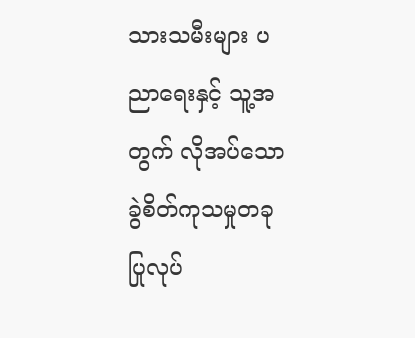သားသမီးများ ပညာရေးနှင့် သူ့အတွက် လိုအပ်သော ခွဲစိတ်ကုသမှုတခု ပြုလုပ်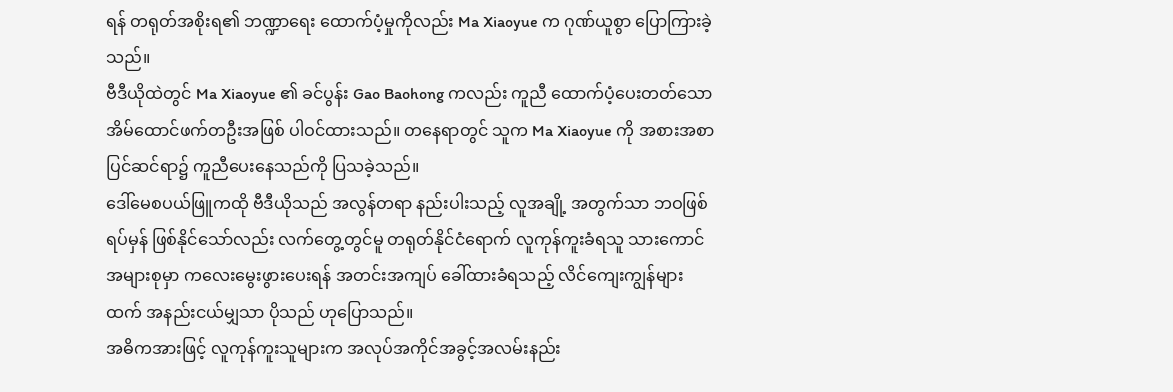ရန် တရုတ်အစိုးရ၏ ဘဏ္ဍာရေး ထောက်ပံ့မှုကိုလည်း Ma Xiaoyue က ဂုဏ်ယူစွာ ပြောကြားခဲ့သည်။
ဗီဒီယိုထဲတွင် Ma Xiaoyue ၏ ခင်ပွန်း Gao Baohong ကလည်း ကူညီ ထောက်ပံ့ပေးတတ်သော အိမ်ထောင်ဖက်တဦးအဖြစ် ပါဝင်ထားသည်။ တနေရာတွင် သူက Ma Xiaoyue ကို အစားအစာ ပြင်ဆင်ရာ၌ ကူညီပေးနေသည်ကို ပြသခဲ့သည်။
ဒေါ်မေစပယ်ဖြူကထို ဗီဒီယိုသည် အလွန်တရာ နည်းပါးသည့် လူအချို့ အတွက်သာ ဘဝဖြစ်ရပ်မှန် ဖြစ်နိုင်သော်လည်း လက်တွေ့တွင်မူ တရုတ်နိုင်ငံရောက် လူကုန်ကူးခံရသူ သားကောင် အများစုမှာ ကလေးမွေးဖွားပေးရန် အတင်းအကျပ် ခေါ်ထားခံရသည့် လိင်ကျေးကျွန်များ ထက် အနည်းငယ်မျှသာ ပိုသည် ဟုပြောသည်။
အဓိကအားဖြင့် လူကုန်ကူးသူများက အလုပ်အကိုင်အခွင့်အလမ်းနည်း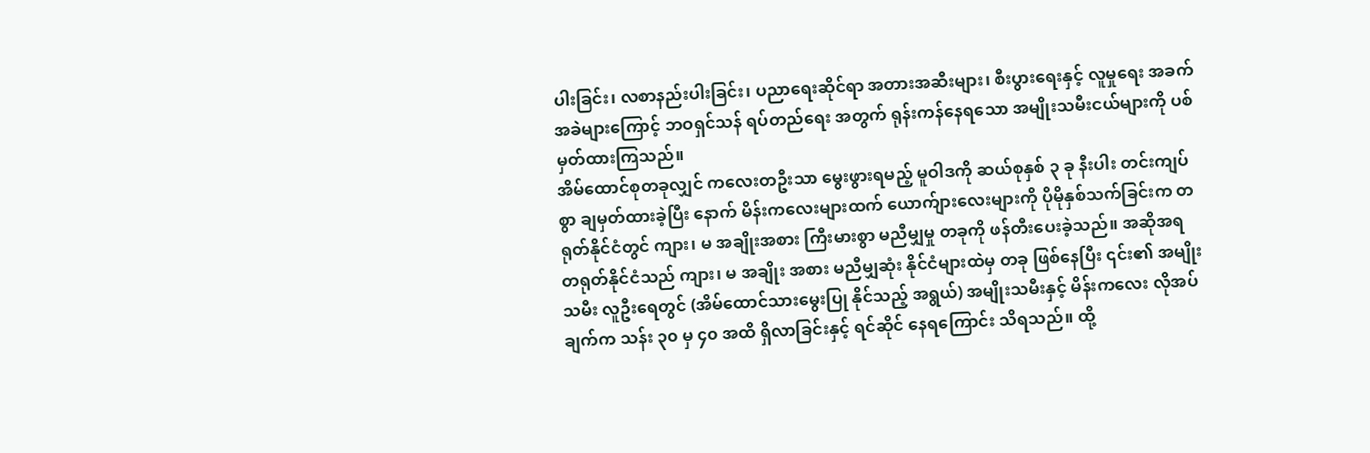ပါးခြင်း၊ လစာနည်းပါးခြင်း၊ ပညာရေးဆိုင်ရာ အတားအဆီးများ၊ စီးပွားရေးနှင့် လူမှုရေး အခက်အခဲများကြောင့် ဘဝရှင်သန် ရပ်တည်ရေး အတွက် ရုန်းကန်နေရသော အမျိုးသမီးငယ်များကို ပစ်မှတ်ထားကြသည်။
အိမ်ထောင်စုတခုလျှင် ကလေးတဦးသာ မွေးဖွားရမည့် မူဝါဒကို ဆယ်စုနှစ် ၃ ခု နီးပါး တင်းကျပ်စွာ ချမှတ်ထားခဲ့ပြီး နောက် မိန်းကလေးများထက် ယောက်ျားလေးများကို ပိုမိုနှစ်သက်ခြင်းက တရုတ်နိုင်ငံတွင် ကျား၊ မ အချိုးအစား ကြီးမားစွာ မညီမျှမှု တခုကို ဖန်တီးပေးခဲ့သည်။ အဆိုအရ တရုတ်နိုင်ငံသည် ကျား၊ မ အချိုး အစား မညီမျှဆုံး နိုင်ငံများထဲမှ တခု ဖြစ်နေပြီး ၎င်း၏ အမျိုးသမီး လူဦးရေတွင် (အိမ်ထောင်သားမွေးပြု နိုင်သည့် အရွယ်) အမျိုးသမီးနှင့် မိန်းကလေး လိုအပ်ချက်က သန်း ၃၀ မှ ၄၀ အထိ ရှိလာခြင်းနှင့် ရင်ဆိုင် နေရကြောင်း သိရသည်။ ထို့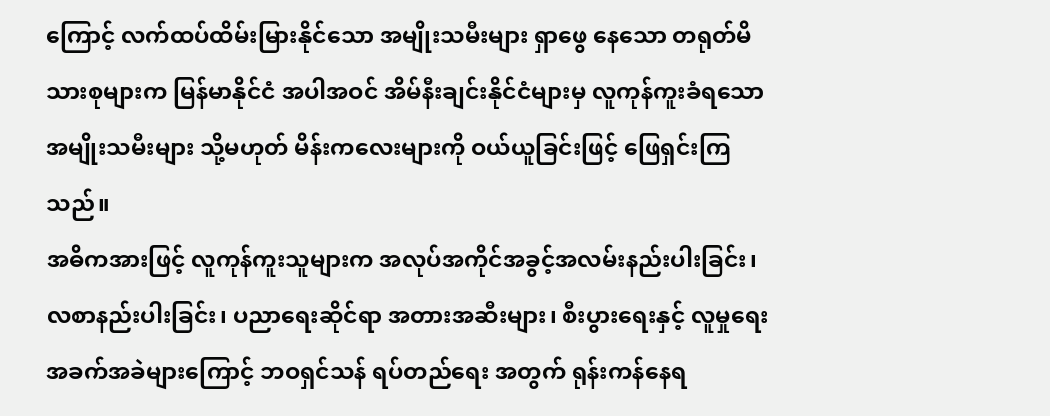ကြောင့် လက်ထပ်ထိမ်းမြားနိုင်သော အမျိုးသမီးများ ရှာဖွေ နေသော တရုတ်မိသားစုများက မြန်မာနိုင်ငံ အပါအဝင် အိမ်နီးချင်းနိုင်ငံများမှ လူကုန်ကူးခံရသော အမျိုးသမီးများ သို့မဟုတ် မိန်းကလေးများကို ဝယ်ယူခြင်းဖြင့် ဖြေရှင်းကြသည်။
အဓိကအားဖြင့် လူကုန်ကူးသူများက အလုပ်အကိုင်အခွင့်အလမ်းနည်းပါးခြင်း၊ လစာနည်းပါးခြင်း၊ ပညာရေးဆိုင်ရာ အတားအဆီးများ၊ စီးပွားရေးနှင့် လူမှုရေး အခက်အခဲများကြောင့် ဘဝရှင်သန် ရပ်တည်ရေး အတွက် ရုန်းကန်နေရ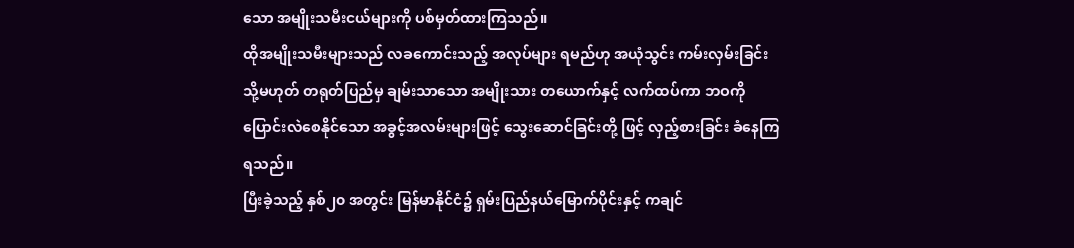သော အမျိုးသမီးငယ်များကို ပစ်မှတ်ထားကြသည်။
ထိုအမျိုးသမီးများသည် လခကောင်းသည့် အလုပ်များ ရမည်ဟု အယုံသွင်း ကမ်းလှမ်းခြင်း သို့မဟုတ် တရုတ်ပြည်မှ ချမ်းသာသော အမျိုးသား တယောက်နှင့် လက်ထပ်ကာ ဘဝကို ပြောင်းလဲစေနိုင်သော အခွင့်အလမ်းများဖြင့် သွေးဆောင်ခြင်းတို့ ဖြင့် လှည့်စားခြင်း ခံနေကြရသည်။
ပြီးခဲ့သည့် နှစ်၂၀ အတွင်း မြန်မာနိုင်ငံ၌ ရှမ်းပြည်နယ်မြောက်ပိုင်းနှင့် ကချင်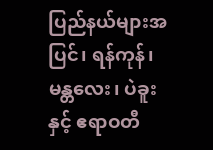ပြည်နယ်များအပြင်၊ ရန်ကုန်၊ မန္တလေး၊ ပဲခူးနှင့် ဧရာဝတီ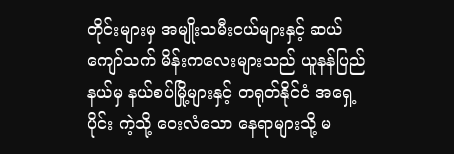တိုင်းများမှ အမျိုးသမီးငယ်များနှင့် ဆယ်ကျော်သက် မိန်းကလေးများသည် ယူနန်ပြည်နယ်မှ နယ်စပ်မြို့များနှင့် တရုတ်နိုင်ငံ အရှေ့ပိုင်း ကဲ့သို့ ဝေးလံသော နေရာများသို့ မ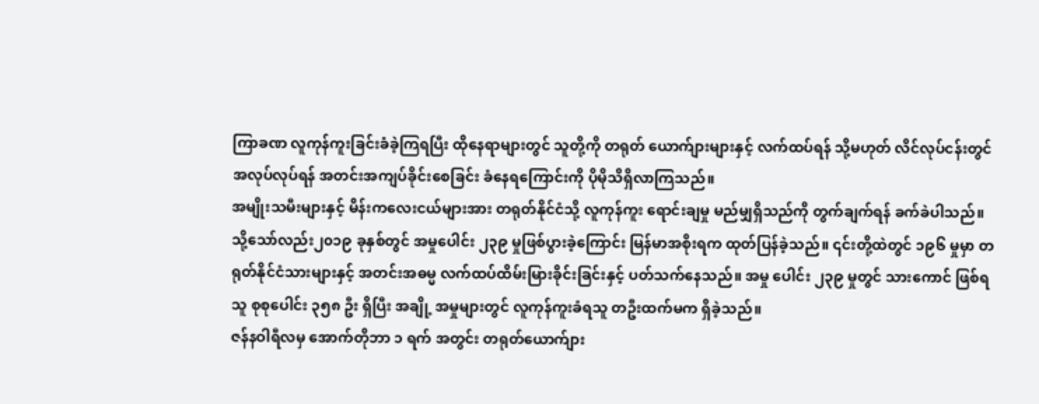ကြာခဏ လူကုန်ကူးခြင်းခံခဲ့ကြရပြီး ထိုနေရာများတွင် သူတို့ကို တရုတ် ယောက်ျားများနှင့် လက်ထပ်ရန် သို့မဟုတ် လိင်လုပ်ငန်းတွင် အလုပ်လုပ်ရန် အတင်းအကျပ်ခိုင်းစေခြင်း ခံနေရကြောင်းကို ပိုမိုသိရှိလာကြသည်။
အမျိုးသမီးများနှင့် မိန်းကလေးငယ်များအား တရုတ်နိုင်ငံသို့ လူကုန်ကူး ရောင်းချမှု မည်မျှရှိသည်ကို တွက်ချက်ရန် ခက်ခဲပါသည်။ သို့သော်လည်း၂၀၁၉ ခုနှစ်တွင် အမှုပေါင်း ၂၃၉ မှုဖြစ်ပွားခဲ့ကြောင်း မြန်မာအစိုးရက ထုတ်ပြန်ခဲ့သည်။ ၎င်းတို့ထဲတွင် ၁၉၆ မှုမှာ တရုတ်နိုင်ငံသားများနှင့် အတင်းအဓမ္မ လက်ထပ်ထိမ်းမြားခိုင်းခြင်းနှင့် ပတ်သက်နေသည်။ အမှု ပေါင်း ၂၃၉ မှုတွင် သားကောင် ဖြစ်ရသူ စုစုပေါင်း ၃၅၈ ဦး ရှိပြီး အချို့ အမှုများတွင် လူကုန်ကူးခံရသူ တဦးထက်မက ရှိခဲ့သည်။
ဇန်နဝါရီလမှ အောက်တိုဘာ ၁ ရက် အတွင်း တရုတ်ယောက်ျား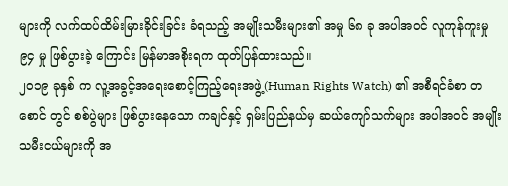များကို လက်ထပ်ထိမ်းမြားခိုင်းခြင်း ခံရသည့် အမျိုးသမီးများ၏ အမှု ၆၈ ခု အပါအဝင် လူကုန်ကူးမှု ၉၄ မှု ဖြစ်ပွားခဲ့ ကြောင်း မြန်မာအစိုးရက ထုတ်ပြန်ထားသည်။
၂၀၁၉ ခုနှစ် က လူ့အခွင့်အရေးစောင့်ကြည့်ရေးအဖွဲ့(Human Rights Watch) ၏ အစီရင်ခံစာ တစောင် တွင် စစ်ပွဲများ ဖြစ်ပွားနေသော ကချင်နှင့် ရှမ်းပြည်နယ်မှ ဆယ်ကျော်သက်များ အပါအဝင် အမျိုးသမီးငယ်များကို အ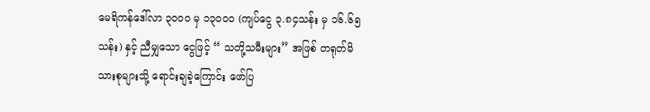မေရိကန်ဒေါ်လာ ၃၀၀၀ မှ ၁၃၀၀၀ (ကျပ်ငွေ ၃.၈၄သန်း မှ ၁၆.၆၅ သန်း) နှင့် ညီမျှသော ငွေဖြင့် “ သတို့သမီးများ” အဖြစ် တရုတ်မိသားစုများသို့ ရောင်းချခဲ့ကြောင်း ဖော်ပြ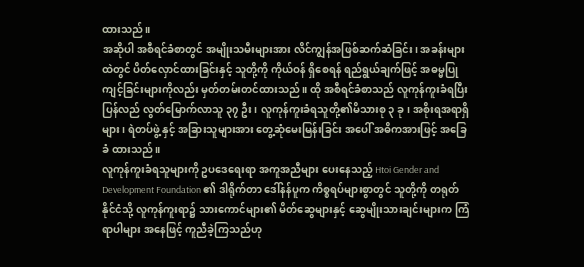ထားသည်။
အဆိုပါ အစီရင်ခံစာတွင် အမျိုးသမီးများအား လိင်ကျွန်အဖြစ်ဆက်ဆံခြင်း၊ အခန်းများထဲတွင် ပိတ်လှောင်ထားခြင်းနှင့် သူတို့ကို ကိုယ်ဝန် ရှိစေရန် ရည်ရွယ်ချက်ဖြင့် အဓမ္မပြုကျင့်ခြင်းများကိုလည်း မှတ်တမ်းတင်ထားသည်။ ထို အစီရင်ခံစာသည် လူကုန်ကူးခံရပြီး ပြန်လည် လွတ်မြောက်လာသူ ၃၇ ဦး၊ လူကုန်ကူးခံရသူတို့၏မိသားစု ၃ ခု၊ အစိုးရအရာရှိများ၊ ရဲတပ်ဖွဲ့ နှင့် အခြားသူများအား တွေ့ဆုံမေးမြန်းခြင်း အပေါ် အဓိကအားဖြင့် အခြေခံ ထားသည်။
လူကုန်ကူးခံရသူများကို ဥပဒေရေးရာ အကူအညီများ ပေးနေသည့် Htoi Gender and Development Foundation ၏ ဒါရိုက်တာ ဒေါ်နန်ပူက ကိစ္စရပ်များစွာတွင် သူတို့ကို တရုတ်နိုင်ငံသို့ လူကုန်ကူးရာ၌ သားကောင်များ၏ မိတ်ဆွေများနှင့် ဆွေမျိုးသားချင်းများက ကြံရာပါများ အနေဖြင့် ကူညီခဲ့ကြသည်ဟု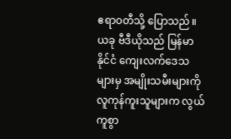ဧရာဝတီသို့ ပြောသည်။
ယခု ဗီဒီယိုသည် မြန်မာနိုင်ငံ ကျေးလက်ဒေသများမှ အမျိုးသမီးများကို လူကုန်ကူးသူများက လွယ်ကူစွာ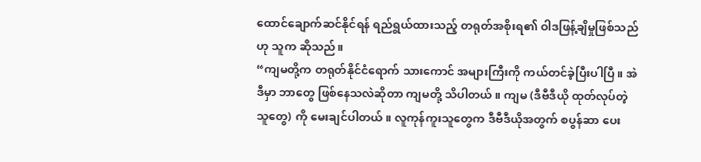ထောင်ချောက်ဆင်နိုင်ရန် ရည်ရွယ်ထားသည့် တရုတ်အစိုးရ၏ ဝါဒဖြန့်ချိမှုဖြစ်သည်ဟု သူက ဆိုသည်။
“ကျမတို့က တရုတ်နိုင်ငံရောက် သားကောင် အများကြီးကို ကယ်တင်ခဲ့ပြီးပါပြီ။ အဲဒီမှာ ဘာတွေ ဖြစ်နေသလဲဆိုတာ ကျမတို့ သိပါတယ်။ ကျမ (ဒီဗီဒီယို ထုတ်လုပ်တဲ့သူတွေ) ကို မေးချင်ပါတယ်။ လူကုန်ကူးသူတွေက ဒီဗီဒီယိုအတွက် စပွန်ဆာ ပေး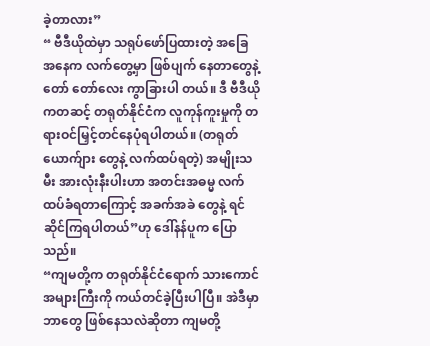ခဲ့တာလား”
“ ဗီဒီယိုထဲမှာ သရုပ်ဖော်ပြထားတဲ့ အခြေအနေက လက်တွေ့မှာ ဖြစ်ပျက် နေတာတွေနဲ့ တော် တော်လေး ကွာခြားပါ တယ်။ ဒီ ဗီဒီယိုကတဆင့် တရုတ်နိုင်ငံက လူကုန်ကူးမှုကို တရားဝင်မြှင့်တင်နေပုံရပါတယ်။ (တရုတ်ယောက်ျား တွေနဲ့ လက်ထပ်ရတဲ့) အမျိုးသမီး အားလုံးနီးပါးဟာ အတင်းအဓမ္မ လက်ထပ်ခံရတာကြောင့် အခက်အခဲ တွေနဲ့ ရင်ဆိုင်ကြရပါတယ်”ဟု ဒေါ်နန်ပူက ပြောသည်။
“ကျမတို့က တရုတ်နိုင်ငံရောက် သားကောင် အများကြီးကို ကယ်တင်ခဲ့ပြီးပါပြီ။ အဲဒီမှာ ဘာတွေ ဖြစ်နေသလဲဆိုတာ ကျမတို့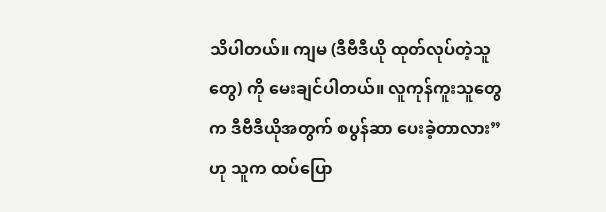သိပါတယ်။ ကျမ (ဒီဗီဒီယို ထုတ်လုပ်တဲ့သူတွေ) ကို မေးချင်ပါတယ်။ လူကုန်ကူးသူတွေက ဒီဗီဒီယိုအတွက် စပွန်ဆာ ပေးခဲ့တာလား”ဟု သူက ထပ်ပြော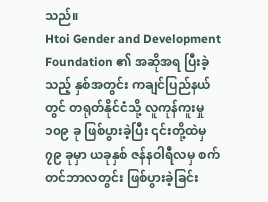သည်။
Htoi Gender and Development Foundation ၏ အဆိုအရ ပြီးခဲ့သည့် နှစ်အတွင်း ကချင်ပြည်နယ်တွင် တရုတ်နိုင်ငံသို့ လူကုန်ကူးမှု ၁၀၉ ခု ဖြစ်ပွားခဲ့ပြီး ၎င်းတို့ထဲမှ ၇၉ ခုမှာ ယခုနှစ် ဇန်နဝါရီလမှ စက်တင်ဘာလတွင်း ဖြစ်ပွားခဲ့ခြင်း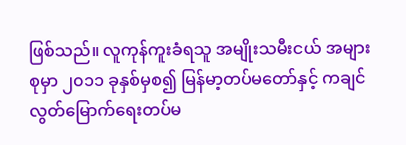ဖြစ်သည်။ လူကုန်ကူးခံရသူ အမျိုးသမီးငယ် အများစုမှာ ၂၀၁၁ ခုနှစ်မှစ၍ မြန်မာ့တပ်မတော်နှင့် ကချင် လွတ်မြောက်ရေးတပ်မ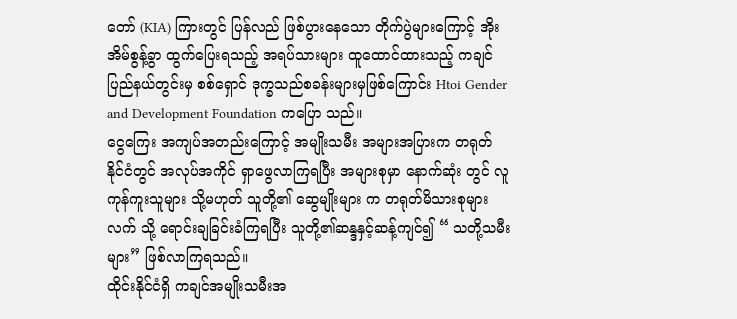တော် (KIA) ကြားတွင် ပြန်လည် ဖြစ်ပွားနေသော တိုက်ပွဲများကြောင့် အိုးအိမ်စွန့်ခွာ ထွက်ပြေးရသည့် အရပ်သားများ ထူထောင်ထားသည့် ကချင်ပြည်နယ်တွင်းမှ စစ်ရှောင် ဒုက္ခသည်စခန်းများမှဖြစ်ကြောင်း Htoi Gender and Development Foundation ကပြော သည်။
ငွေကြေး အကျပ်အတည်းကြောင့် အမျိုးသမီး အများအပြားက တရုတ် နိုင်ငံတွင် အလုပ်အကိုင် ရှာဖွေလာကြရပြီး အများစုမှာ နောက်ဆုံး တွင် လူကုန်ကူးသူများ သို့မဟုတ် သူတို့၏ ဆွေမျိုးများ က တရုတ်မိသားစုများလက် သို့ ရောင်းချခြင်းခံကြရပြီး သူတို့၏ဆန္ဒနှင့်ဆန့်ကျင်၍ “ သတို့သမီးများ” ဖြစ်လာကြရသည်။
ထိုင်းနိုင်ငံရှိ ကချင်အမျိုးသမီးအ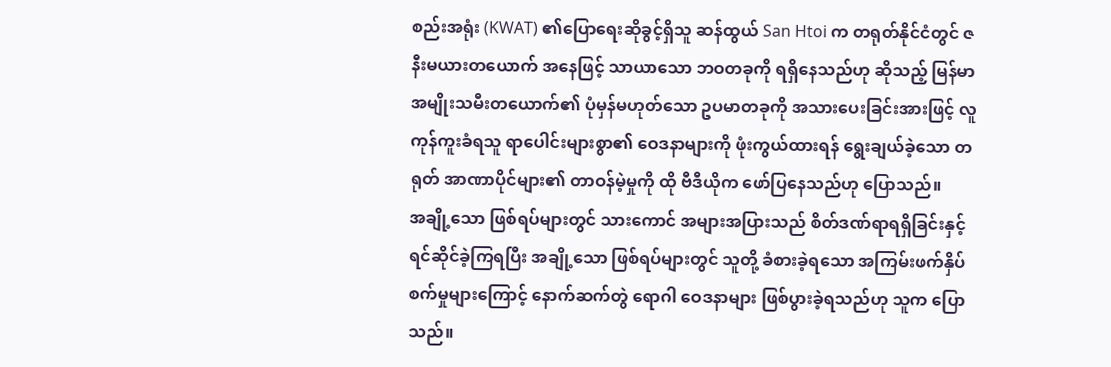စည်းအရုံး (KWAT) ၏ပြောရေးဆိုခွင့်ရှိသူ ဆန်ထွယ် San Htoi က တရုတ်နိုင်ငံတွင် ဇနီးမယားတယောက် အနေဖြင့် သာယာသော ဘဝတခုကို ရရှိနေသည်ဟု ဆိုသည့် မြန်မာအမျိုးသမီးတယောက်၏ ပုံမှန်မဟုတ်သော ဥပမာတခုကို အသားပေးခြင်းအားဖြင့် လူကုန်ကူးခံရသူ ရာပေါင်းများစွာ၏ ဝေဒနာများကို ဖုံးကွယ်ထားရန် ရွေးချယ်ခဲ့သော တရုတ် အာဏာပိုင်များ၏ တာဝန်မဲ့မှုကို ထို ဗီဒီယိုက ဖော်ပြနေသည်ဟု ပြောသည်။
အချို့သော ဖြစ်ရပ်များတွင် သားကောင် အများအပြားသည် စိတ်ဒဏ်ရာရရှိခြင်းနှင့် ရင်ဆိုင်ခဲ့ကြရပြီး အချို့သော ဖြစ်ရပ်များတွင် သူတို့ ခံစားခဲ့ရသော အကြမ်းဖက်နှိပ်စက်မှုများကြောင့် နောက်ဆက်တွဲ ရောဂါ ဝေဒနာများ ဖြစ်ပွားခဲ့ရသည်ဟု သူက ပြောသည်။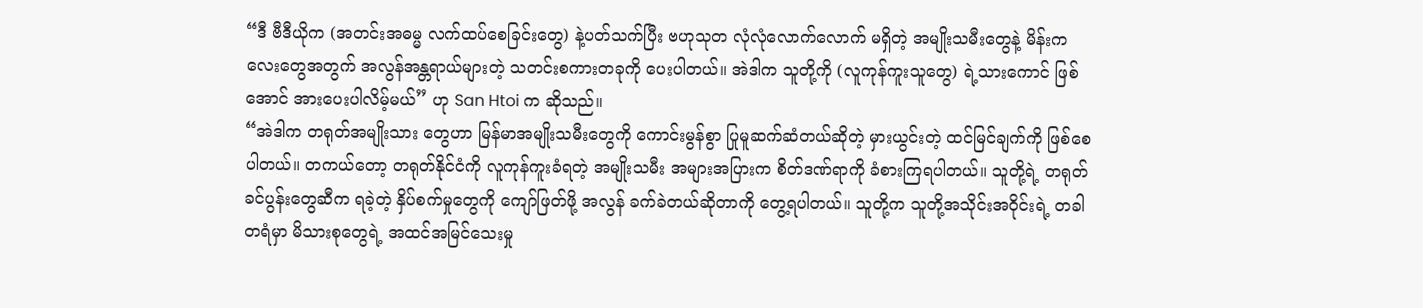“ဒီ ဗီဒီယိုက (အတင်းအဓမ္မ လက်ထပ်စေခြင်းတွေ) နဲ့ပတ်သက်ပြီး ဗဟုသုတ လုံလုံလောက်လောက် မရှိတဲ့ အမျိုးသမီးတွေနဲ့ မိန်းကလေးတွေအတွက် အလွန်အန္တရာယ်များတဲ့ သတင်းစကားတခုကို ပေးပါတယ်။ အဲဒါက သူတို့ကို (လူကုန်ကူးသူတွေ) ရဲ့သားကောင် ဖြစ်အောင် အားပေးပါလိမ့်မယ်” ဟု San Htoi က ဆိုသည်။
“အဲဒါက တရုတ်အမျိုးသား တွေဟာ မြန်မာအမျိုးသမီးတွေကို ကောင်းမွန်စွာ ပြုမူဆက်ဆံတယ်ဆိုတဲ့ မှားယွင်းတဲ့ ထင်မြင်ချက်ကို ဖြစ်စေပါတယ်။ တကယ်တော့ တရုတ်နိုင်ငံကို လူကုန်ကူးခံရတဲ့ အမျိုးသမီး အများအပြားက စိတ်ဒဏ်ရာကို ခံစားကြရပါတယ်။ သူတို့ရဲ့ တရုတ်ခင်ပွန်းတွေဆီက ရခဲ့တဲ့ နှိပ်စက်မှုတွေကို ကျော်ဖြတ်ဖို့ အလွန် ခက်ခဲတယ်ဆိုတာကို တွေ့ရပါတယ်။ သူတို့က သူတို့အသိုင်းအဝိုင်းရဲ့ တခါတရံမှာ မိသားစုတွေရဲ့ အထင်အမြင်သေးမှု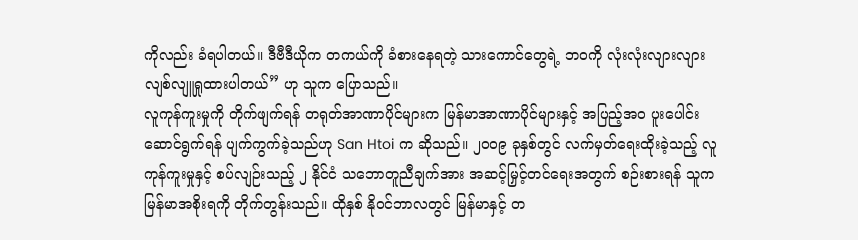ကိုလည်း ခံရပါတယ်။ ဒီဗီဒီယိုက တကယ်ကို ခံစားနေရတဲ့ သားကောင်တွေရဲ့ ဘဝကို လုံးလုံးလျားလျား လျစ်လျူရှုထားပါတယ်” ဟု သူက ပြောသည်။
လူကုန်ကူးမှုကို တိုက်ဖျက်ရန် တရုတ်အာဏာပိုင်များက မြန်မာအာဏာပိုင်များနှင့် အပြည့်အဝ ပူးပေါင်းဆောင်ရွက်ရန် ပျက်ကွက်ခဲ့သည်ဟု San Htoi က ဆိုသည်။ ၂၀၀၉ ခုနှစ်တွင် လက်မှတ်ရေးထိုးခဲ့သည့် လူကုန်ကူးမှုနှင့် စပ်လျဉ်းသည့် ၂ နိုင်ငံ သဘောတူညီချက်အား အဆင့်မြှင့်တင်ရေးအတွက် စဉ်းစားရန် သူက မြန်မာအစိုးရကို တိုက်တွန်းသည်။ ထိုနှစ် နိုဝင်ဘာလတွင် မြန်မာနှင့် တ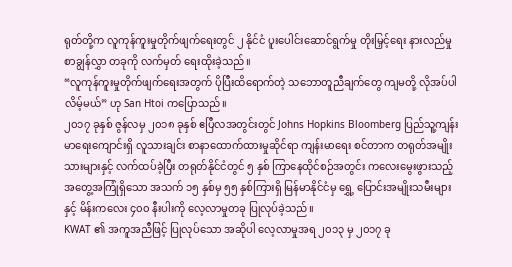ရုတ်တို့က လူကုန်ကူးမှုတိုက်ဖျက်ရေးတွင် ၂ နိုင်ငံ ပူးပေါင်းဆောင်ရွက်မှု တိုးမြှင့်ရေး နားလည်မှုစာချွန်လွှာ တခုကို လက်မှတ် ရေးထိုးခဲ့သည်။
“လူကုန်ကူးမှုတိုက်ဖျက်ရေးအတွက် ပိုပြီးထိရောက်တဲ့ သဘောတူညီချက်တွေ ကျမတို့ လိုအပ်ပါလိမ့်မယ်” ဟု San Htoi ကပြောသည်။
၂၀၁၇ ခုနှစ် ဇွန်လမှ ၂၀၁၈ ခုနှစ် ဧပြီလအတွင်းတွင် Johns Hopkins Bloomberg ပြည်သူ့ကျန်းမာရေးကျောင်းရှိ လူသားချင်း စာနာထောက်ထားမှုဆိုင်ရာ ကျန်းမာရေး စင်တာက တရုတ်အမျိုးသားများနှင့် လက်ထပ်ခဲ့ပြီး တရုတ်နိုင်ငံတွင် ၅ နှစ် ကြာနေထိုင်စဉ်အတွင်း ကလေးမွေးဖွားသည့် အတွေ့အကြုံရှိသော အသက် ၁၅ နှစ်မှ ၅၅ နှစ်ကြားရှိ မြန်မာနိုင်ငံမှ ရွှေ့ ပြောင်းအမျိုးသမီးများနှင့် မိန်းကလေး ၄၀၀ နီးပါးကို လေ့လာမှုတခု ပြုလုပ်ခဲ့သည်။
KWAT ၏ အကူအညီဖြင့် ပြုလုပ်သော အဆိုပါ လေ့လာမှုအရ ၂၀၁၃ မှ ၂၀၁၇ ခု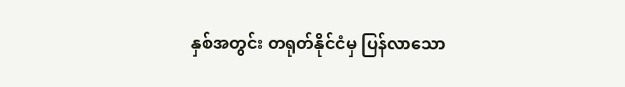နှစ်အတွင်း တရုတ်နိုင်ငံမှ ပြန်လာသော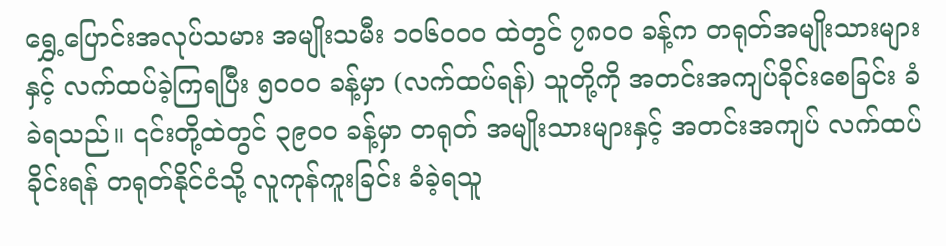ရွှေ့ပြောင်းအလုပ်သမား အမျိုးသမီး ၁၀၆၀၀၀ ထဲတွင် ၇၈၀၀ ခန့်က တရုတ်အမျိုးသားများနှင့် လက်ထပ်ခဲ့ကြရပြီး ၅၀၀၀ ခန့်မှာ (လက်ထပ်ရန်) သူတို့ကို အတင်းအကျပ်ခိုင်းစေခြင်း ခံခဲရသည်။ ၎င်းတို့ထဲတွင် ၃၉၀၀ ခန့်မှာ တရုတ် အမျိုးသားများနှင့် အတင်းအကျပ် လက်ထပ်ခိုင်းရန် တရုတ်နိုင်ငံသို့ လူကုန်ကူးခြင်း ခံခဲ့ရသူ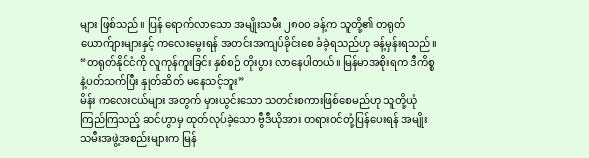များ ဖြစ်သည်။ ပြန် ရောက်လာသော အမျိုးသမီး ၂၈၀၀ ခန့်က သူတို့၏ တရုတ်ယောက်ျားများနှင့် ကလေးမွေးရန် အတင်းအကျပ်ခိုင်းစေ ခံခဲ့ရသည်ဟု ခန့်မှန်းရသည်။
“တရုတ်နိုင်ငံကို လူကုန်ကူးခြင်း နှစ်စဉ် တိုးပွား လာနေပါတယ်။ မြန်မာအစိုးရက ဒီကိစ္စနဲ့ပတ်သက်ပြီး နှုတ်ဆိတ် မနေသင့်ဘူး”
မိန်း ကလေးငယ်များ အတွက် မှားယွင်းသော သတင်းစကားဖြစ်စေမည်ဟု သူတို့ယုံကြည်ကြသည့် ဆင်ဟွာမှ ထုတ်လုပ်ခဲ့သော ဗွီဒီယိုအား တရားဝင်တုံ့ပြန်ပေးရန် အမျိုးသမီးအဖွဲ့အစည်းများက မြန်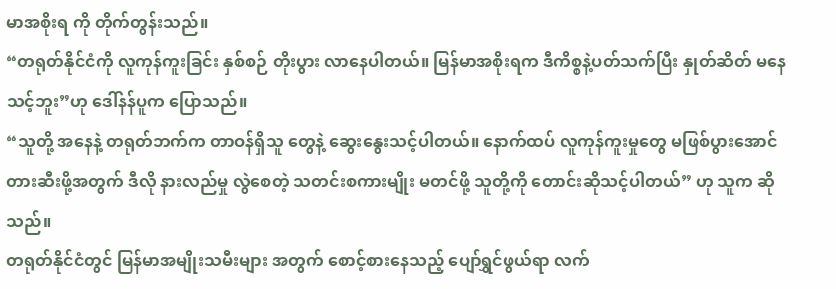မာအစိုးရ ကို တိုက်တွန်းသည်။
“တရုတ်နိုင်ငံကို လူကုန်ကူးခြင်း နှစ်စဉ် တိုးပွား လာနေပါတယ်။ မြန်မာအစိုးရက ဒီကိစ္စနဲ့ပတ်သက်ပြီး နှုတ်ဆိတ် မနေသင့်ဘူး”ဟု ဒေါ်နန်ပူက ပြောသည်။
“သူတို့ အနေနဲ့ တရုတ်ဘက်က တာဝန်ရှိသူ တွေနဲ့ ဆွေးနွေးသင့်ပါတယ်။ နောက်ထပ် လူကုန်ကူးမှုတွေ မဖြစ်ပွားအောင် တားဆီးဖို့အတွက် ဒီလို နားလည်မှု လွဲစေတဲ့ သတင်းစကားမျိုး မတင်ဖို့ သူတို့ကို တောင်းဆိုသင့်ပါတယ်” ဟု သူက ဆိုသည်။
တရုတ်နိုင်ငံတွင် မြန်မာအမျိုးသမီးများ အတွက် စောင့်စားနေသည့် ပျော်ရွှင်ဖွယ်ရာ လက်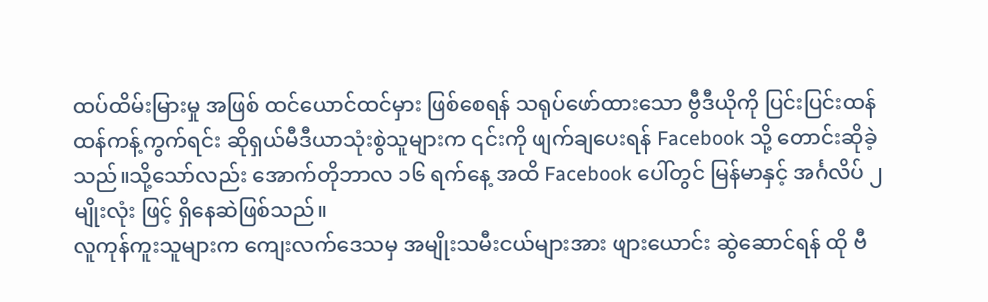ထပ်ထိမ်းမြားမှု အဖြစ် ထင်ယောင်ထင်မှား ဖြစ်စေရန် သရုပ်ဖော်ထားသော ဗွီဒီယိုကို ပြင်းပြင်းထန်ထန်ကန့်ကွက်ရင်း ဆိုရှယ်မီဒီယာသုံးစွဲသူများက ၎င်းကို ဖျက်ချပေးရန် Facebook သို့ တောင်းဆိုခဲ့သည်။သို့သော်လည်း အောက်တိုဘာလ ၁၆ ရက်နေ့ အထိ Facebook ပေါ်တွင် မြန်မာနှင့် အင်္ဂလိပ် ၂မျိုးလုံး ဖြင့် ရှိနေဆဲဖြစ်သည်။
လူကုန်ကူးသူများက ကျေးလက်ဒေသမှ အမျိုးသမီးငယ်များအား ဖျားယောင်း ဆွဲဆောင်ရန် ထို ဗီ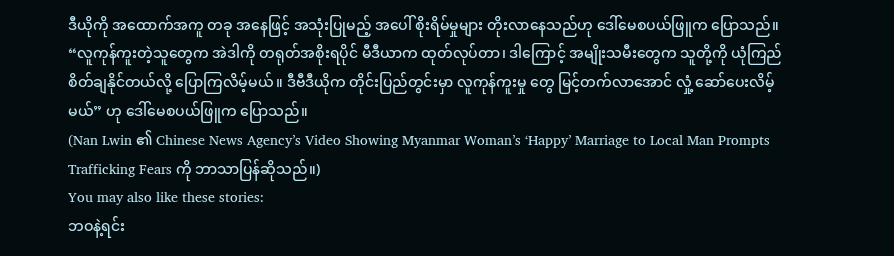ဒီယိုကို အထောက်အကူ တခု အနေဖြင့် အသုံးပြုမည့် အပေါ် စိုးရိမ်မှုများ တိုးလာနေသည်ဟု ဒေါ်မေစပယ်ဖြူက ပြောသည်။
“လူကုန်ကူးတဲ့သူတွေက အဲဒါကို တရုတ်အစိုးရပိုင် မီဒီယာက ထုတ်လုပ်တာ၊ ဒါကြောင့် အမျိုးသမီးတွေက သူတို့ကို ယုံကြည် စိတ်ချနိုင်တယ်လို့ ပြောကြလိမ့်မယ်။ ဒီဗီဒီယိုက တိုင်းပြည်တွင်းမှာ လူကုန်ကူးမှု တွေ မြင့်တက်လာအောင် လှုံ့ ဆော်ပေးလိမ့်မယ်” ဟု ဒေါ်မေစပယ်ဖြူက ပြောသည်။
(Nan Lwin ၏ Chinese News Agency’s Video Showing Myanmar Woman’s ‘Happy’ Marriage to Local Man Prompts Trafficking Fears ကို ဘာသာပြန်ဆိုသည်။)
You may also like these stories:
ဘဝနဲ့ရင်း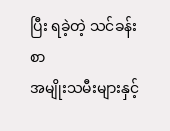ပြီး ရခဲ့တဲ့ သင်ခန်းစာ
အမျိုးသမီးများနှင့်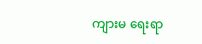ကျားမ ရေးရာ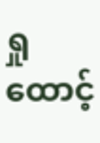ရှုထောင့်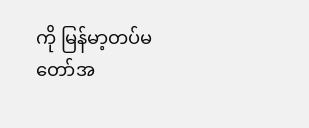ကို မြန်မာ့တပ်မတော်အ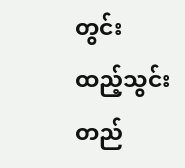တွင်း ထည့်သွင်းတည်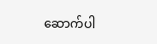ဆောက်ပါ